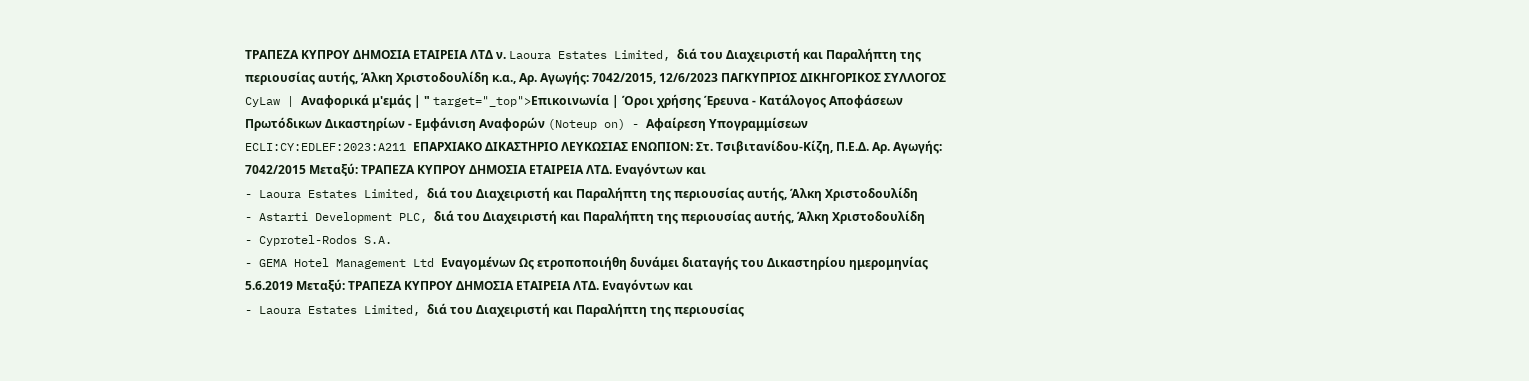ΤΡΑΠΕΖΑ ΚΥΠΡΟΥ ΔΗΜΟΣΙΑ ΕΤΑΙΡΕΙΑ ΛΤΔ ν. Laoura Estates Limited, διά του Διαχειριστή και Παραλήπτη της περιουσίας αυτής, Άλκη Χριστοδουλίδη κ.α., Αρ. Αγωγής: 7042/2015, 12/6/2023 ΠΑΓΚΥΠΡΙΟΣ ΔΙΚΗΓΟΡΙΚΟΣ ΣΥΛΛΟΓΟΣ CyLaw | Αναφορικά μ'εμάς | " target="_top">Επικοινωνία | Όροι χρήσης Έρευνα - Κατάλογος Αποφάσεων Πρωτόδικων Δικαστηρίων - Εμφάνιση Αναφορών (Noteup on) - Αφαίρεση Υπογραμμίσεων ECLI:CY:EDLEF:2023:A211 ΕΠΑΡΧΙΑΚΟ ΔΙΚΑΣΤΗΡΙΟ ΛΕΥΚΩΣΙΑΣ ΕΝΩΠΙΟΝ: Στ. Τσιβιτανίδου-Κίζη, Π.Ε.Δ. Αρ. Αγωγής: 7042/2015 Μεταξύ: ΤΡΑΠΕΖΑ ΚΥΠΡΟΥ ΔΗΜΟΣΙΑ ΕΤΑΙΡΕΙΑ ΛΤΔ. Εναγόντων και
- Laoura Estates Limited, διά του Διαχειριστή και Παραλήπτη της περιουσίας αυτής, Άλκη Χριστοδουλίδη
- Astarti Development PLC, διά του Διαχειριστή και Παραλήπτη της περιουσίας αυτής, Άλκη Χριστοδουλίδη
- Cyprotel-Rodos S.A.
- GEMA Hotel Management Ltd Εναγομένων Ως ετροποποιήθη δυνάμει διαταγής του Δικαστηρίου ημερομηνίας 5.6.2019 Μεταξύ: ΤΡΑΠΕΖΑ ΚΥΠΡΟΥ ΔΗΜΟΣΙΑ ΕΤΑΙΡΕΙΑ ΛΤΔ. Εναγόντων και
- Laoura Estates Limited, διά του Διαχειριστή και Παραλήπτη της περιουσίας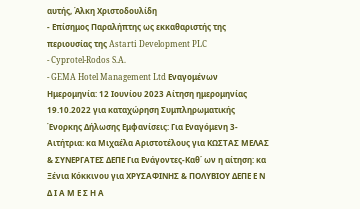αυτής, Άλκη Χριστοδουλίδη
- Επίσημος Παραλήπτης ως εκκαθαριστής της περιουσίας της Astarti Development PLC
- Cyprotel-Rodos S.A.
- GEMA Hotel Management Ltd Εναγομένων Ημερομηνία: 12 Ιουνίου 2023 Αίτηση ημερομηνίας 19.10.2022 για καταχώρηση Συμπληρωματικής Ένορκης Δήλωσης Εμφανίσεις: Για Εναγόμενη 3-Αιτήτρια: κα Μιχαέλα Αριστοτέλους για ΚΩΣΤΑΣ ΜΕΛΑΣ & ΣΥΝΕΡΓΑΤΕΣ ΔΕΠΕ Για Ενάγοντες-Καθ΄ ων η αίτηση: κα Ξένια Κόκκινου για ΧΡΥΣΑΦΙΝΗΣ & ΠΟΛΥΒΙΟΥ ΔΕΠΕ Ε Ν Δ Ι Α Μ Ε Σ Η Α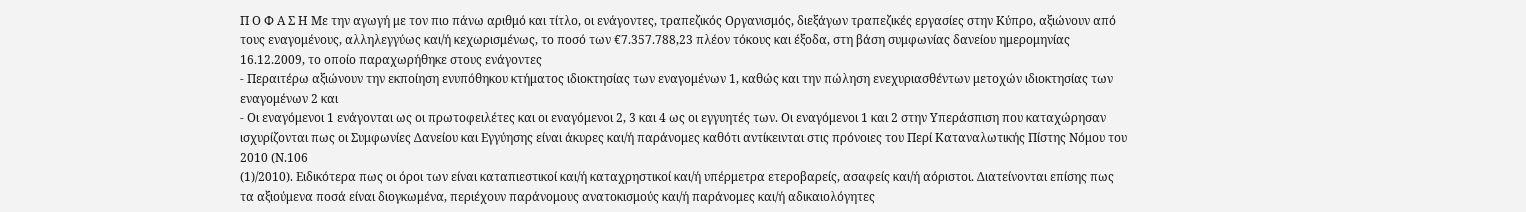Π Ο Φ Α Σ Η Με την αγωγή με τον πιο πάνω αριθμό και τίτλο, οι ενάγοντες, τραπεζικός Οργανισμός, διεξάγων τραπεζικές εργασίες στην Κύπρο, αξιώνουν από τους εναγομένους, αλληλεγγύως και/ή κεχωρισμένως, το ποσό των €7.357.788,23 πλέον τόκους και έξοδα, στη βάση συμφωνίας δανείου ημερομηνίας 16.12.2009, το οποίο παραχωρήθηκε στους ενάγοντες
- Περαιτέρω αξιώνουν την εκποίηση ενυπόθηκου κτήματος ιδιοκτησίας των εναγομένων 1, καθώς και την πώληση ενεχυριασθέντων μετοχών ιδιοκτησίας των εναγομένων 2 και
- Οι εναγόμενοι 1 ενάγονται ως οι πρωτοφειλέτες και οι εναγόμενοι 2, 3 και 4 ως οι εγγυητές των. Οι εναγόμενοι 1 και 2 στην Υπεράσπιση που καταχώρησαν ισχυρίζονται πως οι Συμφωνίες Δανείου και Εγγύησης είναι άκυρες και/ή παράνομες καθότι αντίκεινται στις πρόνοιες του Περί Καταναλωτικής Πίστης Νόμου του 2010 (Ν.106
(1)/2010). Ειδικότερα πως οι όροι των είναι καταπιεστικοί και/ή καταχρηστικοί και/ή υπέρμετρα ετεροβαρείς, ασαφείς και/ή αόριστοι. Διατείνονται επίσης πως τα αξιούμενα ποσά είναι διογκωμένα, περιέχουν παράνομους ανατοκισμούς και/ή παράνομες και/ή αδικαιολόγητες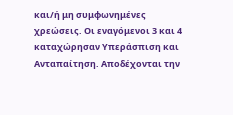και/ή μη συμφωνημένες χρεώσεις. Οι εναγόμενοι 3 και 4 καταχώρησαν Υπεράσπιση και Ανταπαίτηση. Αποδέχονται την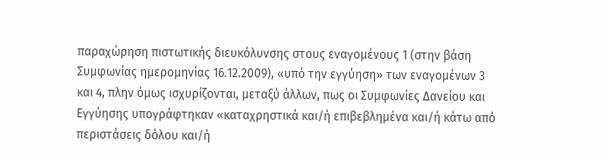παραχώρηση πιστωτικής διευκόλυνσης στους εναγομένους 1 (στην βάση Συμφωνίας ημερομηνίας 16.12.2009), «υπό την εγγύηση» των εναγομένων 3 και 4, πλην όμως ισχυρίζονται, μεταξύ άλλων, πως οι Συμφωνίες Δανείου και Εγγύησης υπογράφτηκαν «καταχρηστικά και/ή επιβεβλημένα και/ή κάτω από περιστάσεις δόλου και/ή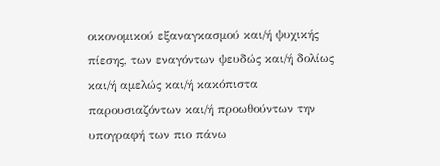οικονομικού εξαναγκασμού και/ή ψυχικής πίεσης, των εναγόντων ψευδώς και/ή δολίως και/ή αμελώς και/ή κακόπιστα παρουσιαζόντων και/ή προωθούντων την υπογραφή των πιο πάνω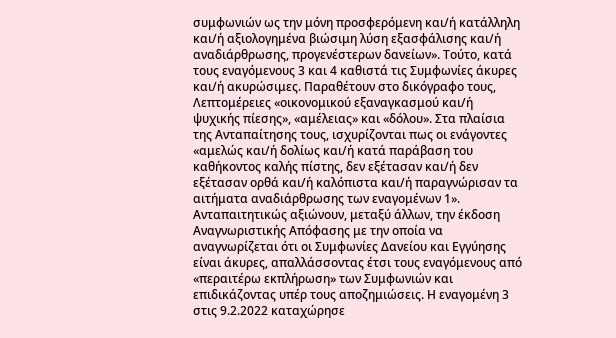συμφωνιών ως την μόνη προσφερόμενη και/ή κατάλληλη και/ή αξιολογημένα βιώσιμη λύση εξασφάλισης και/ή αναδιάρθρωσης, προγενέστερων δανείων». Τούτο, κατά τους εναγόμενους 3 και 4 καθιστά τις Συμφωνίες άκυρες και/ή ακυρώσιμες. Παραθέτουν στο δικόγραφο τους, Λεπτομέρειες «οικονομικού εξαναγκασμού και/ή ψυχικής πίεσης», «αμέλειας» και «δόλου». Στα πλαίσια της Ανταπαίτησης τους, ισχυρίζονται πως οι ενάγοντες «αμελώς και/ή δολίως και/ή κατά παράβαση του καθήκοντος καλής πίστης, δεν εξέτασαν και/ή δεν εξέτασαν ορθά και/ή καλόπιστα και/ή παραγνώρισαν τα αιτήματα αναδιάρθρωσης των εναγομένων 1». Ανταπαιτητικώς αξιώνουν, μεταξύ άλλων, την έκδοση Αναγνωριστικής Απόφασης με την οποία να αναγνωρίζεται ότι οι Συμφωνίες Δανείου και Εγγύησης είναι άκυρες, απαλλάσσοντας έτσι τους εναγόμενους από «περαιτέρω εκπλήρωση» των Συμφωνιών και επιδικάζοντας υπέρ τους αποζημιώσεις. Η εναγομένη 3 στις 9.2.2022 καταχώρησε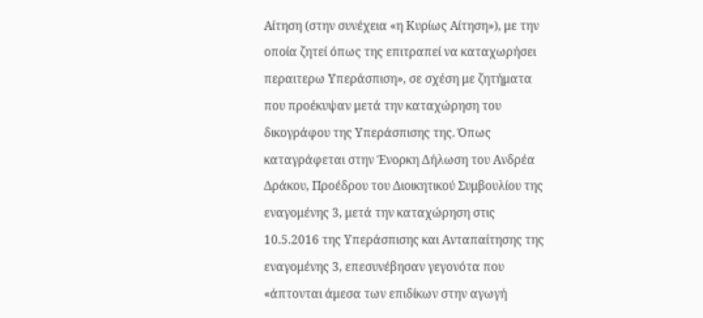Αίτηση (στην συνέχεια «η Κυρίως Αίτηση»), με την οποία ζητεί όπως της επιτραπεί να καταχωρήσει περαιτερω Υπεράσπιση», σε σχέση με ζητήματα που προέκυψαν μετά την καταχώρηση του δικογράφου της Υπεράσπισης της. Όπως καταγράφεται στην Ένορκη Δήλωση του Ανδρέα Δράκου, Προέδρου του Διοικητικού Συμβουλίου της εναγομένης 3, μετά την καταχώρηση στις 10.5.2016 της Υπεράσπισης και Ανταπαίτησης της εναγομένης 3, επεσυνέβησαν γεγονότα που «άπτονται άμεσα των επιδίκων στην αγωγή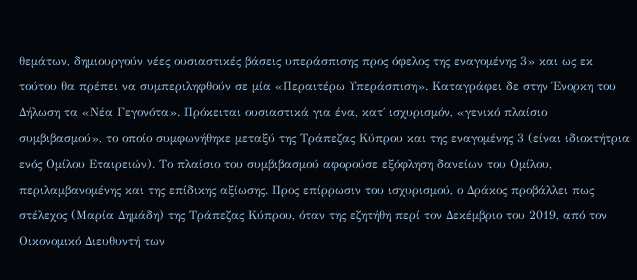θεμάτων, δημιουργούν νέες ουσιαστικές βάσεις υπεράσπισης προς όφελος της εναγομένης 3» και ως εκ τούτου θα πρέπει να συμπεριληφθούν σε μία «Περαιτέρω Υπεράσπιση». Καταγράφει δε στην Ένορκη του Δήλωση τα «Νέα Γεγονότα». Πρόκειται ουσιαστικά για ένα, κατ΄ ισχυρισμόν, «γενικό πλαίσιο συμβιβασμού», το οποίο συμφωνήθηκε μεταξύ της Τράπεζας Κύπρου και της εναγομένης 3 (είναι ιδιοκτήτρια ενός Ομίλου Εταιρειών). Το πλαίσιο του συμβιβασμού αφορούσε εξόφληση δανείων του Ομίλου, περιλαμβανομένης και της επίδικης αξίωσης. Προς επίρρωσιν του ισχυρισμού, ο Δράκος προβάλλει πως στέλεχος (Μαρία Δημάδη) της Τράπεζας Κύπρου, όταν της εζητήθη περί τον Δεκέμβριο του 2019, από τον Οικονομικό Διευθυντή των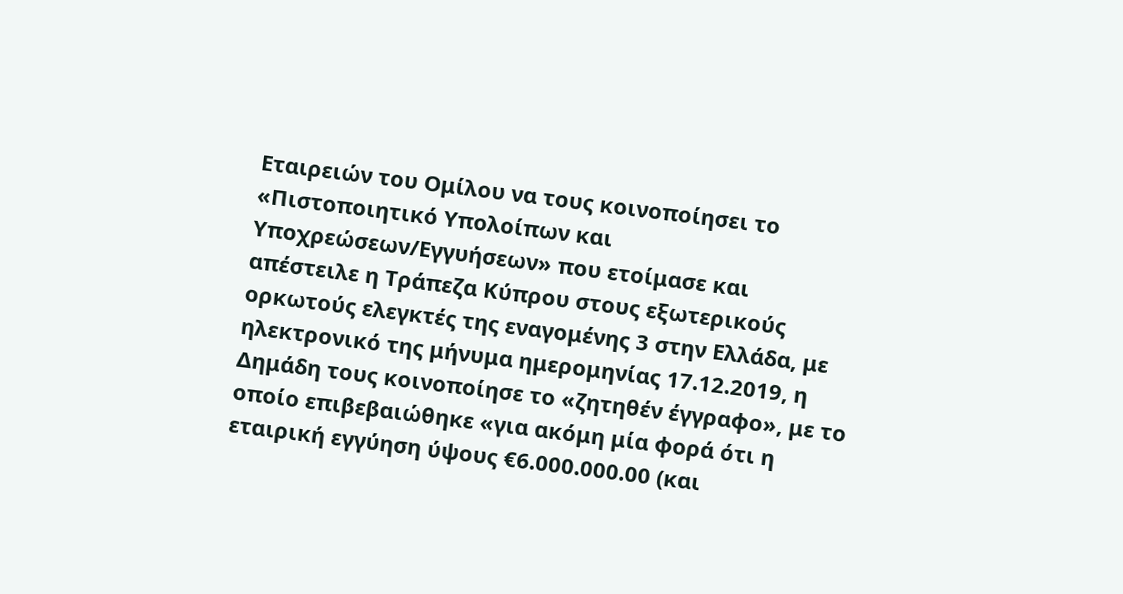Εταιρειών του Ομίλου να τους κοινοποίησει το «Πιστοποιητικό Υπολοίπων και Υποχρεώσεων/Εγγυήσεων» που ετοίμασε και απέστειλε η Τράπεζα Κύπρου στους εξωτερικούς ορκωτούς ελεγκτές της εναγομένης 3 στην Ελλάδα, με ηλεκτρονικό της μήνυμα ημερομηνίας 17.12.2019, η Δημάδη τους κοινοποίησε το «ζητηθέν έγγραφο», με το οποίο επιβεβαιώθηκε «για ακόμη μία φορά ότι η εταιρική εγγύηση ύψους €6.000.000.00 (και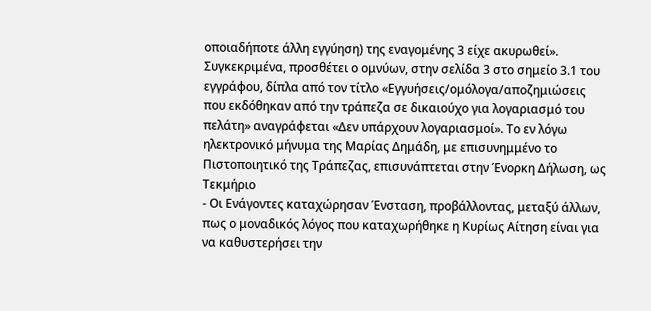οποιαδήποτε άλλη εγγύηση) της εναγομένης 3 είχε ακυρωθεί». Συγκεκριμένα, προσθέτει ο ομνύων, στην σελίδα 3 στο σημείο 3.1 του εγγράφου, δίπλα από τον τίτλο «Εγγυήσεις/ομόλογα/αποζημιώσεις που εκδόθηκαν από την τράπεζα σε δικαιούχο για λογαριασμό του πελάτη» αναγράφεται «Δεν υπάρχουν λογαριασμοί». Το εν λόγω ηλεκτρονικό μήνυμα της Μαρίας Δημάδη, με επισυνημμένο το Πιστοποιητικό της Τράπεζας, επισυνάπτεται στην Ένορκη Δήλωση, ως Τεκμήριο
- Οι Ενάγοντες καταχώρησαν Ένσταση, προβάλλοντας, μεταξύ άλλων, πως ο μοναδικός λόγος που καταχωρήθηκε η Κυρίως Αίτηση είναι για να καθυστερήσει την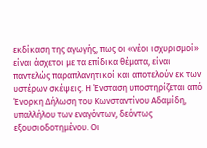εκδίκαση της αγωγής, πως οι «νέοι ισχυρισμοί» είναι άσχετοι με τα επίδικα θέματα, είναι παντελώς παραπλανητικοί και αποτελούν εκ των υστέρων σκέψεις. Η Ένσταση υποστηρίζεται από Ένορκη Δήλωση του Κωνσταντίνου Αδαμίδη, υπαλλήλου των εναγόντων, δεόντως εξουσιοδοτημένου. Οι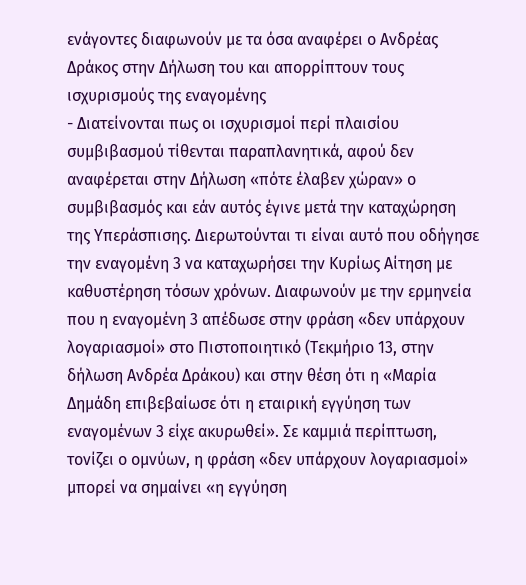ενάγοντες διαφωνούν με τα όσα αναφέρει ο Ανδρέας Δράκος στην Δήλωση του και απορρίπτουν τους ισχυρισμούς της εναγομένης
- Διατείνονται πως οι ισχυρισμοί περί πλαισίου συμβιβασμού τίθενται παραπλανητικά, αφού δεν αναφέρεται στην Δήλωση «πότε έλαβεν χώραν» ο συμβιβασμός και εάν αυτός έγινε μετά την καταχώρηση της Υπεράσπισης. Διερωτούνται τι είναι αυτό που οδήγησε την εναγομένη 3 να καταχωρήσει την Κυρίως Αίτηση με καθυστέρηση τόσων χρόνων. Διαφωνούν με την ερμηνεία που η εναγομένη 3 απέδωσε στην φράση «δεν υπάρχουν λογαριασμοί» στο Πιστοποιητικό (Τεκμήριο 13, στην δήλωση Ανδρέα Δράκου) και στην θέση ότι η «Μαρία Δημάδη επιβεβαίωσε ότι η εταιρική εγγύηση των εναγομένων 3 είχε ακυρωθεί». Σε καμμιά περίπτωση, τονίζει ο ομνύων, η φράση «δεν υπάρχουν λογαριασμοί» μπορεί να σημαίνει «η εγγύηση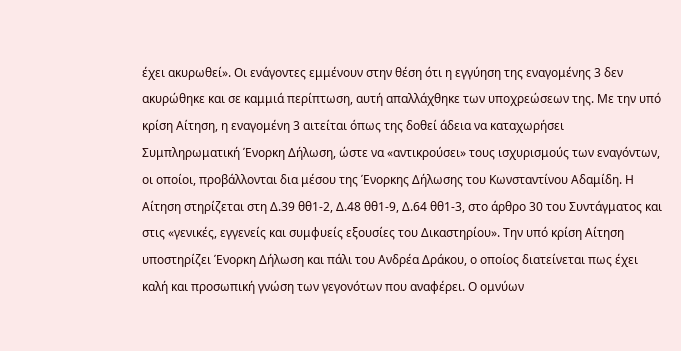έχει ακυρωθεί». Οι ενάγοντες εμμένουν στην θέση ότι η εγγύηση της εναγομένης 3 δεν ακυρώθηκε και σε καμμιά περίπτωση, αυτή απαλλάχθηκε των υποχρεώσεων της. Με την υπό κρίση Αίτηση, η εναγομένη 3 αιτείται όπως της δοθεί άδεια να καταχωρήσει Συμπληρωματική Ένορκη Δήλωση, ώστε να «αντικρούσει» τους ισχυρισμούς των εναγόντων, οι οποίοι, προβάλλονται δια μέσου της Ένορκης Δήλωσης του Κωνσταντίνου Αδαμίδη. Η Αίτηση στηρίζεται στη Δ.39 θθ1-2, Δ.48 θθ1-9, Δ.64 θθ1-3, στο άρθρο 30 του Συντάγματος και στις «γενικές, εγγενείς και συμφυείς εξουσίες του Δικαστηρίου». Την υπό κρίση Αίτηση υποστηρίζει Ένορκη Δήλωση και πάλι του Ανδρέα Δράκου, ο οποίος διατείνεται πως έχει καλή και προσωπική γνώση των γεγονότων που αναφέρει. Ο ομνύων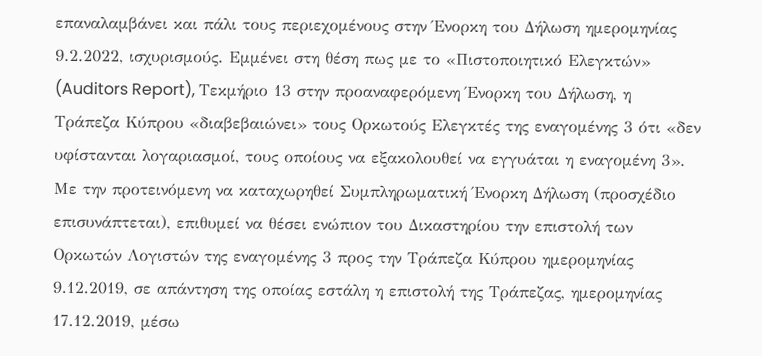επαναλαμβάνει και πάλι τους περιεχομένους στην Ένορκη του Δήλωση ημερομηνίας 9.2.2022, ισχυρισμούς. Εμμένει στη θέση πως με το «Πιστοποιητικό Ελεγκτών» (Auditors Report), Τεκμήριο 13 στην προαναφερόμενη Ένορκη του Δήλωση, η Τράπεζα Κύπρου «διαβεβαιώνει» τους Ορκωτούς Ελεγκτές της εναγομένης 3 ότι «δεν υφίστανται λογαριασμοί, τους οποίους να εξακολουθεί να εγγυάται η εναγομένη 3». Με την προτεινόμενη να καταχωρηθεί Συμπληρωματική Ένορκη Δήλωση (προσχέδιο επισυνάπτεται), επιθυμεί να θέσει ενώπιον του Δικαστηρίου την επιστολή των Ορκωτών Λογιστών της εναγομένης 3 προς την Τράπεζα Κύπρου ημερομηνίας 9.12.2019, σε απάντηση της οποίας εστάλη η επιστολή της Τράπεζας, ημερομηνίας 17.12.2019, μέσω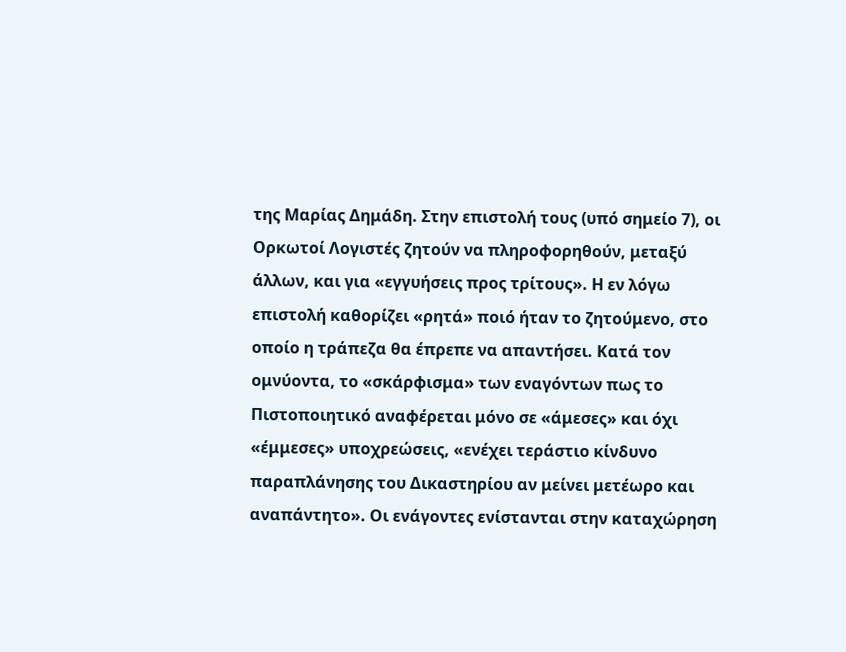της Μαρίας Δημάδη. Στην επιστολή τους (υπό σημείο 7), οι Ορκωτοί Λογιστές ζητούν να πληροφορηθούν, μεταξύ άλλων, και για «εγγυήσεις προς τρίτους». Η εν λόγω επιστολή καθορίζει «ρητά» ποιό ήταν το ζητούμενο, στο οποίο η τράπεζα θα έπρεπε να απαντήσει. Κατά τον ομνύοντα, το «σκάρφισμα» των εναγόντων πως το Πιστοποιητικό αναφέρεται μόνο σε «άμεσες» και όχι «έμμεσες» υποχρεώσεις, «ενέχει τεράστιο κίνδυνο παραπλάνησης του Δικαστηρίου αν μείνει μετέωρο και αναπάντητο». Οι ενάγοντες ενίστανται στην καταχώρηση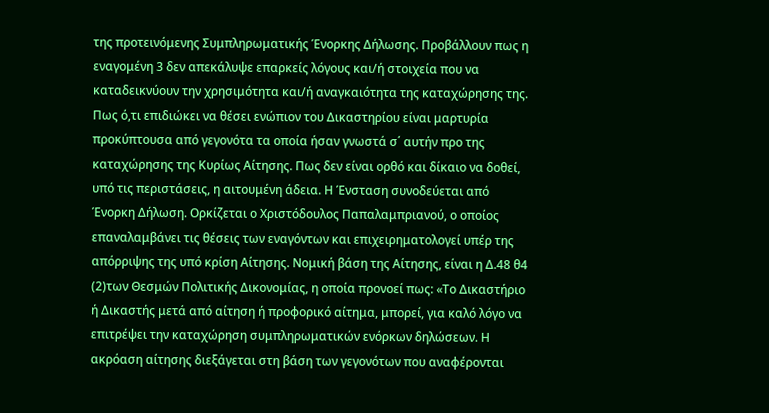της προτεινόμενης Συμπληρωματικής Ένορκης Δήλωσης. Προβάλλουν πως η εναγομένη 3 δεν απεκάλυψε επαρκείς λόγους και/ή στοιχεία που να καταδεικνύουν την χρησιμότητα και/ή αναγκαιότητα της καταχώρησης της. Πως ό,τι επιδιώκει να θέσει ενώπιον του Δικαστηρίου είναι μαρτυρία προκύπτουσα από γεγονότα τα οποία ήσαν γνωστά σ΄ αυτήν προ της καταχώρησης της Κυρίως Αίτησης. Πως δεν είναι ορθό και δίκαιο να δοθεί, υπό τις περιστάσεις, η αιτουμένη άδεια. Η Ένσταση συνοδεύεται από Ένορκη Δήλωση. Ορκίζεται ο Χριστόδουλος Παπαλαμπριανού, ο οποίος επαναλαμβάνει τις θέσεις των εναγόντων και επιχειρηματολογεί υπέρ της απόρριψης της υπό κρίση Αίτησης. Νομική βάση της Αίτησης, είναι η Δ.48 θ4
(2)των Θεσμών Πολιτικής Δικονομίας, η οποία προνοεί πως: «Το Δικαστήριο ή Δικαστής μετά από αίτηση ή προφορικό αίτημα, μπορεί, για καλό λόγο να επιτρέψει την καταχώρηση συμπληρωματικών ενόρκων δηλώσεων. Η ακρόαση αίτησης διεξάγεται στη βάση των γεγονότων που αναφέρονται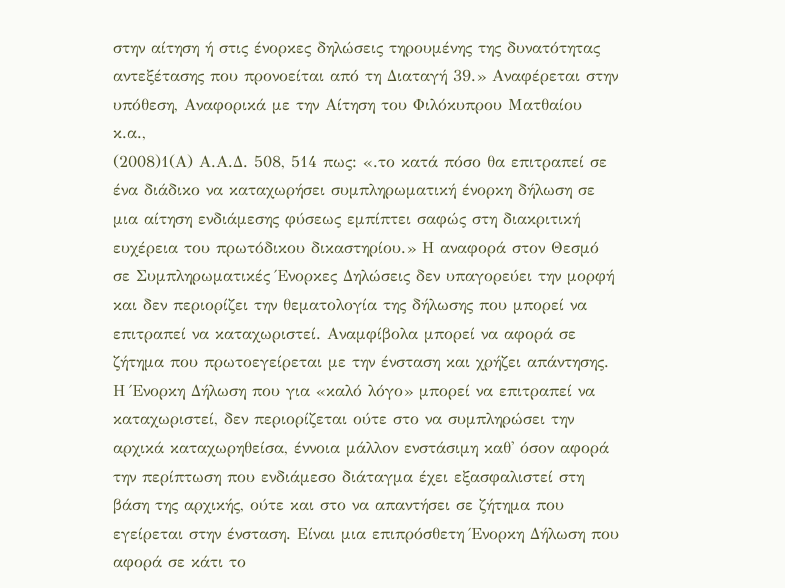στην αίτηση ή στις ένορκες δηλώσεις τηρουμένης της δυνατότητας αντεξέτασης που προνοείται από τη Διαταγή 39.» Αναφέρεται στην υπόθεση, Αναφορικά με την Αίτηση του Φιλόκυπρου Ματθαίου κ.α.,
(2008)1(Α) Α.Α.Δ. 508, 514 πως: «.το κατά πόσο θα επιτραπεί σε ένα διάδικο να καταχωρήσει συμπληρωματική ένορκη δήλωση σε μια αίτηση ενδιάμεσης φύσεως εμπίπτει σαφώς στη διακριτική ευχέρεια του πρωτόδικου δικαστηρίου.» Η αναφορά στον Θεσμό σε Συμπληρωματικές Ένορκες Δηλώσεις δεν υπαγορεύει την μορφή και δεν περιορίζει την θεματολογία της δήλωσης που μπορεί να επιτραπεί να καταχωριστεί. Αναμφίβολα μπορεί να αφορά σε ζήτημα που πρωτοεγείρεται με την ένσταση και χρήζει απάντησης. Η Ένορκη Δήλωση που για «καλό λόγο» μπορεί να επιτραπεί να καταχωριστεί, δεν περιορίζεται ούτε στο να συμπληρώσει την αρχικά καταχωρηθείσα, έννοια μάλλον ενστάσιμη καθ' όσον αφορά την περίπτωση που ενδιάμεσο διάταγμα έχει εξασφαλιστεί στη βάση της αρχικής, ούτε και στο να απαντήσει σε ζήτημα που εγείρεται στην ένσταση. Είναι μια επιπρόσθετη Ένορκη Δήλωση που αφορά σε κάτι το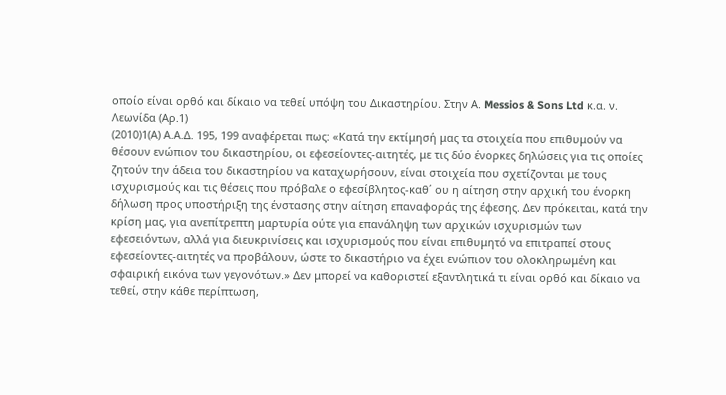οποίο είναι ορθό και δίκαιο να τεθεί υπόψη του Δικαστηρίου. Στην Α. Messios & Sons Ltd κ.α. ν. Λεωνίδα (Αρ.1)
(2010)1(Α) Α.Α.Δ. 195, 199 αναφέρεται πως: «Κατά την εκτίμησή μας τα στοιχεία που επιθυμούν να θέσουν ενώπιον του δικαστηρίου, οι εφεσείοντες-αιτητές, με τις δύο ένορκες δηλώσεις για τις οποίες ζητούν την άδεια του δικαστηρίου να καταχωρήσουν, είναι στοιχεία που σχετίζονται με τους ισχυρισμούς και τις θέσεις που πρόβαλε ο εφεσίβλητος-καθ΄ ου η αίτηση στην αρχική του ένορκη δήλωση προς υποστήριξη της ένστασης στην αίτηση επαναφοράς της έφεσης. Δεν πρόκειται, κατά την κρίση μας, για ανεπίτρεπτη μαρτυρία ούτε για επανάληψη των αρχικών ισχυρισμών των εφεσειόντων, αλλά για διευκρινίσεις και ισχυρισμούς που είναι επιθυμητό να επιτραπεί στους εφεσείοντες-αιτητές να προβάλουν, ώστε το δικαστήριο να έχει ενώπιον του ολοκληρωμένη και σφαιρική εικόνα των γεγονότων.» Δεν μπορεί να καθοριστεί εξαντλητικά τι είναι ορθό και δίκαιο να τεθεί, στην κάθε περίπτωση,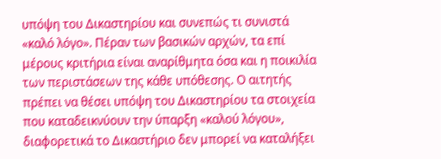υπόψη του Δικαστηρίου και συνεπώς τι συνιστά «καλό λόγο». Πέραν των βασικών αρχών, τα επί μέρους κριτήρια είναι αναρίθμητα όσα και η ποικιλία των περιστάσεων της κάθε υπόθεσης. Ο αιτητής πρέπει να θέσει υπόψη του Δικαστηρίου τα στοιχεία που καταδεικνύουν την ύπαρξη «καλού λόγου», διαφορετικά το Δικαστήριο δεν μπορεί να καταλήξει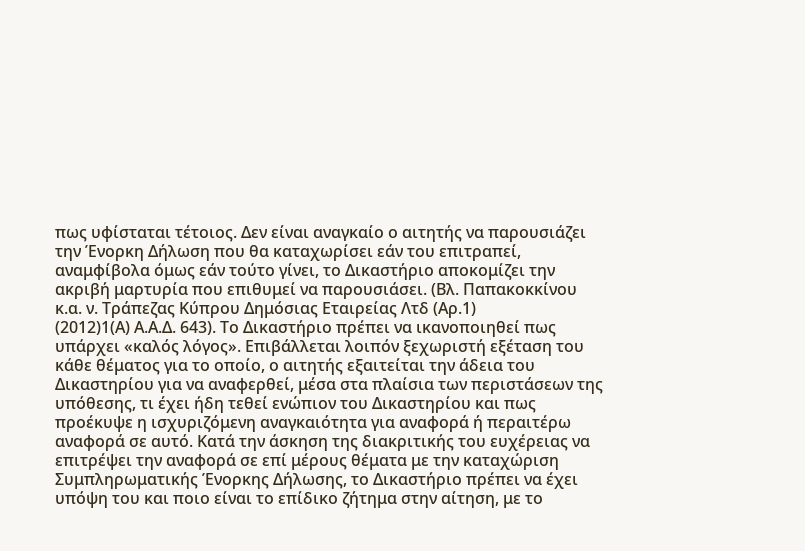πως υφίσταται τέτοιος. Δεν είναι αναγκαίο ο αιτητής να παρουσιάζει την Ένορκη Δήλωση που θα καταχωρίσει εάν του επιτραπεί, αναμφίβολα όμως εάν τούτο γίνει, το Δικαστήριο αποκομίζει την ακριβή μαρτυρία που επιθυμεί να παρουσιάσει. (Βλ. Παπακοκκίνου κ.α. ν. Τράπεζας Κύπρου Δημόσιας Εταιρείας Λτδ (Αρ.1)
(2012)1(Α) Α.Α.Δ. 643). Το Δικαστήριο πρέπει να ικανοποιηθεί πως υπάρχει «καλός λόγος». Επιβάλλεται λοιπόν ξεχωριστή εξέταση του κάθε θέματος για το οποίο, ο αιτητής εξαιτείται την άδεια του Δικαστηρίου για να αναφερθεί, μέσα στα πλαίσια των περιστάσεων της υπόθεσης, τι έχει ήδη τεθεί ενώπιον του Δικαστηρίου και πως προέκυψε η ισχυριζόμενη αναγκαιότητα για αναφορά ή περαιτέρω αναφορά σε αυτό. Κατά την άσκηση της διακριτικής του ευχέρειας να επιτρέψει την αναφορά σε επί μέρους θέματα με την καταχώριση Συμπληρωματικής Ένορκης Δήλωσης, το Δικαστήριο πρέπει να έχει υπόψη του και ποιο είναι το επίδικο ζήτημα στην αίτηση, με το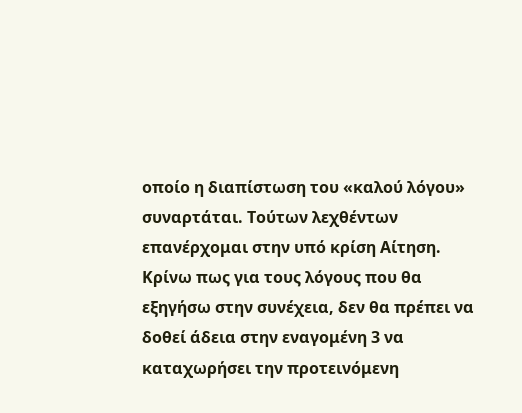οποίο η διαπίστωση του «καλού λόγου» συναρτάται. Τούτων λεχθέντων επανέρχομαι στην υπό κρίση Αίτηση. Κρίνω πως για τους λόγους που θα εξηγήσω στην συνέχεια, δεν θα πρέπει να δοθεί άδεια στην εναγομένη 3 να καταχωρήσει την προτεινόμενη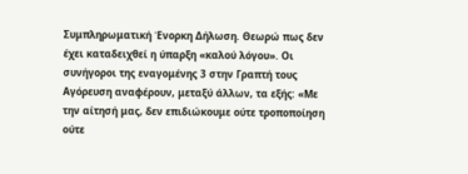Συμπληρωματική Ένορκη Δήλωση. Θεωρώ πως δεν έχει καταδειχθεί η ύπαρξη «καλού λόγου». Οι συνήγοροι της εναγομένης 3 στην Γραπτή τους Αγόρευση αναφέρουν, μεταξύ άλλων, τα εξής: «Με την αίτησή μας, δεν επιδιώκουμε ούτε τροποποίηση ούτε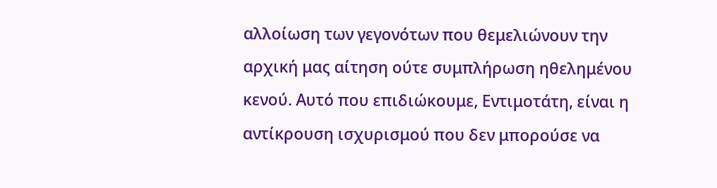αλλοίωση των γεγονότων που θεμελιώνουν την αρχική μας αίτηση ούτε συμπλήρωση ηθελημένου κενού. Αυτό που επιδιώκουμε, Εντιμοτάτη, είναι η αντίκρουση ισχυρισμού που δεν μπορούσε να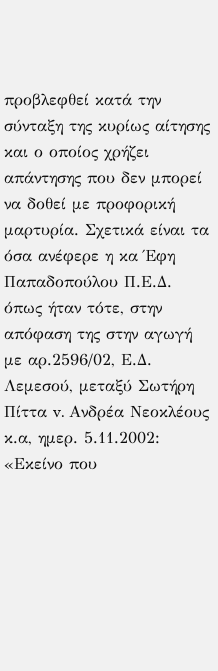προβλεφθεί κατά την σύνταξη της κυρίως αίτησης και ο οποίος χρήζει απάντησης που δεν μπορεί να δοθεί με προφορική μαρτυρία. Σχετικά είναι τα όσα ανέφερε η κα Έφη Παπαδοπούλου Π.Ε.Δ. όπως ήταν τότε, στην απόφαση της στην αγωγή με αρ.2596/02, Ε.Δ. Λεμεσού, μεταξύ Σωτήρη Πίττα v. Ανδρέα Νεοκλέους κ.α, ημερ. 5.11.2002: «Εκείνο που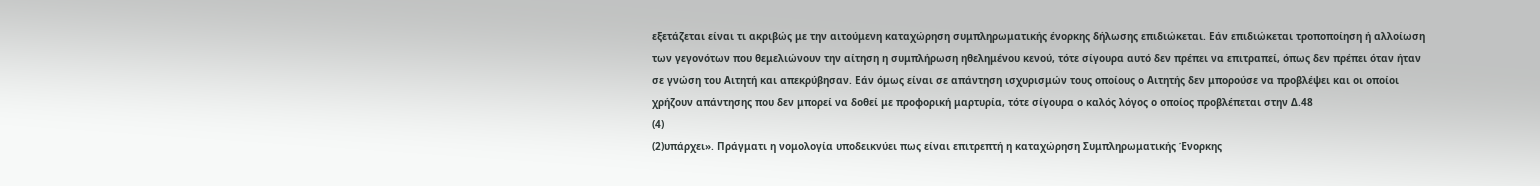εξετάζεται είναι τι ακριβώς με την αιτούμενη καταχώρηση συμπληρωματικής ένορκης δήλωσης επιδιώκεται. Εάν επιδιώκεται τροποποίηση ή αλλοίωση των γεγονότων που θεμελιώνουν την αίτηση η συμπλήρωση ηθελημένου κενού, τότε σίγουρα αυτό δεν πρέπει να επιτραπεί, όπως δεν πρέπει όταν ήταν σε γνώση του Αιτητή και απεκρύβησαν. Εάν όμως είναι σε απάντηση ισχυρισμών τους οποίους ο Αιτητής δεν μπορούσε να προβλέψει και οι οποίοι χρήζουν απάντησης που δεν μπορεί να δοθεί με προφορική μαρτυρία, τότε σίγουρα ο καλός λόγος ο οποίος προβλέπεται στην Δ.48
(4)
(2)υπάρχει». Πράγματι η νομολογία υποδεικνύει πως είναι επιτρεπτή η καταχώρηση Συμπληρωματικής Ένορκης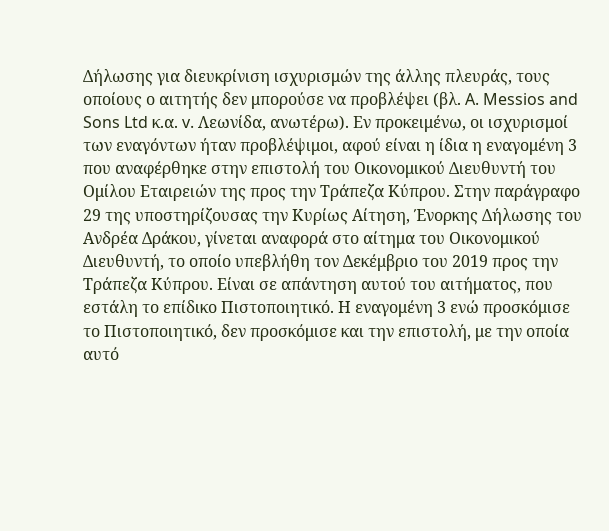Δήλωσης για διευκρίνιση ισχυρισμών της άλλης πλευράς, τους οποίους ο αιτητής δεν μπορούσε να προβλέψει (βλ. A. Messios and Sons Ltd κ.α. v. Λεωνίδα, ανωτέρω). Εν προκειμένω, οι ισχυρισμοί των εναγόντων ήταν προβλέψιμοι, αφού είναι η ίδια η εναγομένη 3 που αναφέρθηκε στην επιστολή του Οικονομικού Διευθυντή του Ομίλου Εταιρειών της προς την Τράπεζα Κύπρου. Στην παράγραφο 29 της υποστηρίζουσας την Κυρίως Αίτηση, Ένορκης Δήλωσης του Ανδρέα Δράκου, γίνεται αναφορά στο αίτημα του Οικονομικού Διευθυντή, το οποίο υπεβλήθη τον Δεκέμβριο του 2019 προς την Τράπεζα Κύπρου. Είναι σε απάντηση αυτού του αιτήματος, που εστάλη το επίδικο Πιστοποιητικό. Η εναγομένη 3 ενώ προσκόμισε το Πιστοποιητικό, δεν προσκόμισε και την επιστολή, με την οποία αυτό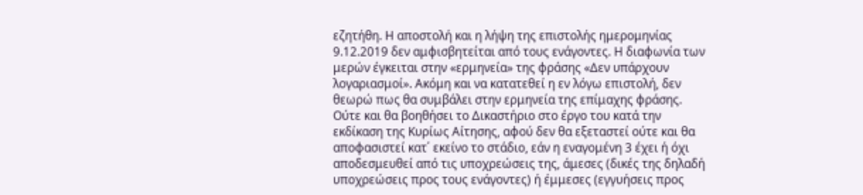εζητήθη. Η αποστολή και η λήψη της επιστολής ημερομηνίας 9.12.2019 δεν αμφισβητείται από τους ενάγοντες. Η διαφωνία των μερών έγκειται στην «ερμηνεία» της φράσης «Δεν υπάρχουν λογαριασμοί». Ακόμη και να κατατεθεί η εν λόγω επιστολή, δεν θεωρώ πως θα συμβάλει στην ερμηνεία της επίμαχης φράσης. Ούτε και θα βοηθήσει το Δικαστήριο στο έργο του κατά την εκδίκαση της Κυρίως Αίτησης, αφού δεν θα εξεταστεί ούτε και θα αποφασιστεί κατ΄ εκείνο το στάδιο, εάν η εναγομένη 3 έχει ή όχι αποδεσμευθεί από τις υποχρεώσεις της, άμεσες (δικές της δηλαδή υποχρεώσεις προς τους ενάγοντες) ή έμμεσες (εγγυήσεις προς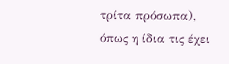τρίτα πρόσωπα), όπως η ίδια τις έχει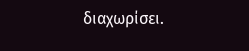διαχωρίσει.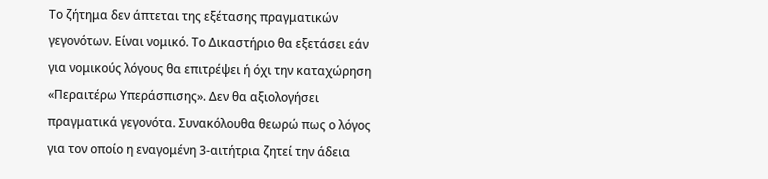Το ζήτημα δεν άπτεται της εξέτασης πραγματικών γεγονότων. Είναι νομικό. Το Δικαστήριο θα εξετάσει εάν για νομικούς λόγους θα επιτρέψει ή όχι την καταχώρηση «Περαιτέρω Υπεράσπισης». Δεν θα αξιολογήσει πραγματικά γεγονότα. Συνακόλουθα θεωρώ πως ο λόγος για τον οποίο η εναγομένη 3-αιτήτρια ζητεί την άδεια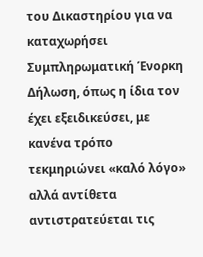του Δικαστηρίου για να καταχωρήσει Συμπληρωματική Ένορκη Δήλωση, όπως η ίδια τον έχει εξειδικεύσει, με κανένα τρόπο τεκμηριώνει «καλό λόγο» αλλά αντίθετα αντιστρατεύεται τις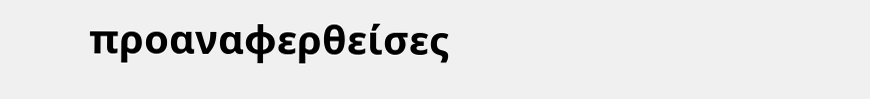προαναφερθείσες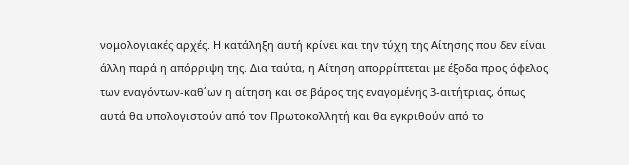νομολογιακές αρχές. Η κατάληξη αυτή κρίνει και την τύχη της Αίτησης που δεν είναι άλλη παρά η απόρριψη της. Δια ταύτα, η Αίτηση απορρίπτεται με έξοδα προς όφελος των εναγόντων-καθ΄ων η αίτηση και σε βάρος της εναγομένης 3-αιτήτριας, όπως αυτά θα υπολογιστούν από τον Πρωτοκολλητή και θα εγκριθούν από το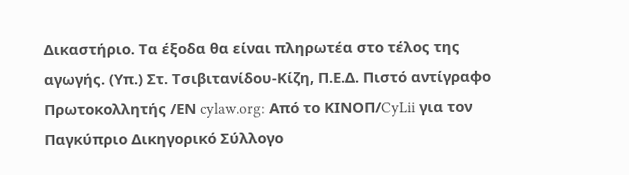Δικαστήριο. Τα έξοδα θα είναι πληρωτέα στο τέλος της αγωγής. (Υπ.) Στ. Τσιβιτανίδου-Κίζη, Π.Ε.Δ. Πιστό αντίγραφο Πρωτοκολλητής /ΕΝ cylaw.org: Από το ΚΙΝOΠ/CyLii για τον Παγκύπριο Δικηγορικό Σύλλογο